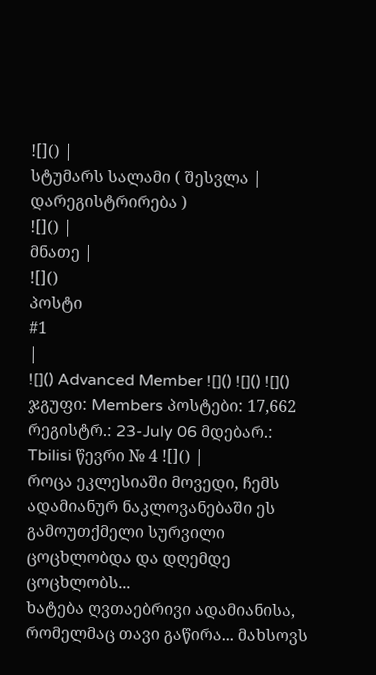![]() |
სტუმარს სალამი ( შესვლა | დარეგისტრირება )
![]() |
მნათე |
![]()
პოსტი
#1
|
![]() Advanced Member ![]() ![]() ![]() ჯგუფი: Members პოსტები: 17,662 რეგისტრ.: 23-July 06 მდებარ.: Tbilisi წევრი № 4 ![]() |
როცა ეკლესიაში მოვედი, ჩემს ადამიანურ ნაკლოვანებაში ეს გამოუთქმელი სურვილი ცოცხლობდა და დღემდე ცოცხლობს...
ხატება ღვთაებრივი ადამიანისა, რომელმაც თავი გაწირა... მახსოვს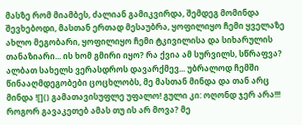მასზე რომ მიამბეს, ძალიან გამიკვირდა, შემდეგ მომინდა შევხებოდი, მასთან ერთად მესაუბრა, ყოფილიყო ჩემი ყველაზე ახლო მეგობარი, ყოფილიყო ჩემი ტკივილისა და სიხარულის თანაზიარი... ის ხომ გმირი იყო? რა ქვია ამ სურვილს, სწრაფვა? ალბათ სახელს ვერასდროს დავარქმევ... უბრალოდ ჩემში წინააღმდეგობები ცოცხლობს, მე მასთან მინდა და თან არც მინდა ![]() გამათავისუფლე უფალო! გული კი: ოღონდ ჯერ არა!!! როგორ გავაკეთებ ამას თუ ის არ მოვა? მე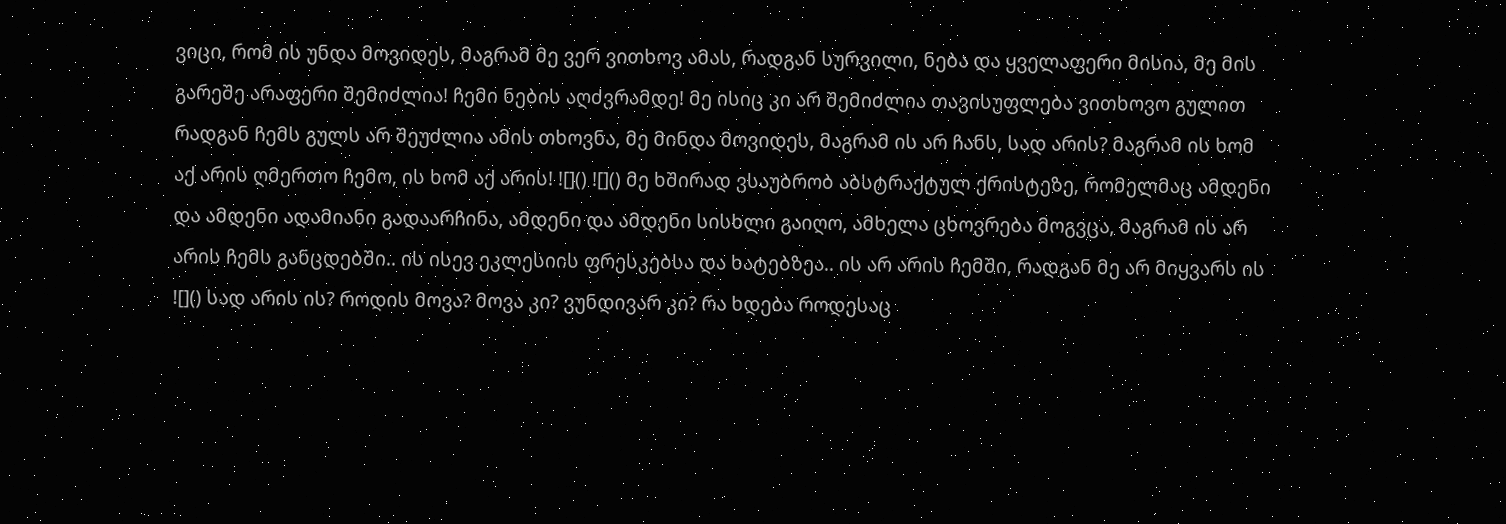ვიცი, რომ ის უნდა მოვიდეს, მაგრამ მე ვერ ვითხოვ ამას, რადგან სურვილი, ნება და ყველაფერი მისია, მე მის გარეშე არაფერი შემიძლია! ჩემი ნების აღძვრამდე! მე ისიც კი არ შემიძლია თავისუფლება ვითხოვო გულით რადგან ჩემს გულს არ შეუძლია ამის თხოვნა, მე მინდა მოვიდეს, მაგრამ ის არ ჩანს, სად არის? მაგრამ ის ხომ აქ არის ღმერთო ჩემო, ის ხომ აქ არის! ![]() ![]() მე ხშირად ვსაუბრობ აბსტრაქტულ ქრისტეზე, რომელმაც ამდენი და ამდენი ადამიანი გადაარჩინა, ამდენი და ამდენი სისხლი გაიღო, ამხელა ცხოვრება მოგვცა, მაგრამ ის არ არის ჩემს განცდებში.. ის ისევ ეკლესიის ფრესკებსა და ხატებზეა.. ის არ არის ჩემში, რადგან მე არ მიყვარს ის ![]() სად არის ის? როდის მოვა? მოვა კი? ვუნდივარ კი? რა ხდება როდესაც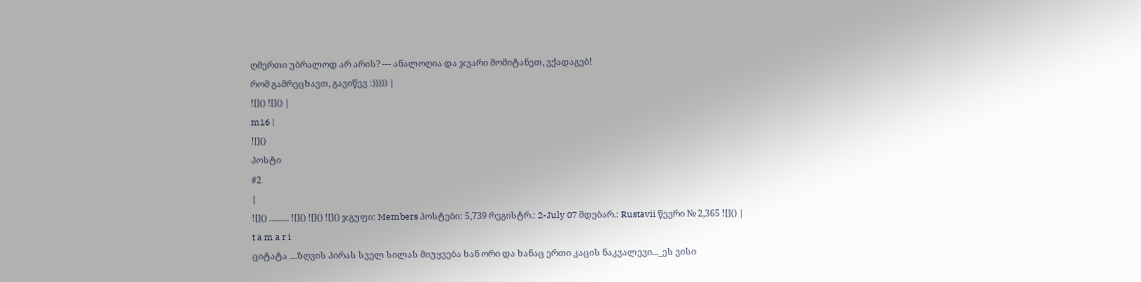ღმერთი უბრალოდ არ არის? --- ანალოღია და ჯვარი მომიტანეთ, ვქადაგებ!
რომ გამრეცხავთ, გავიწევ :))))) |
![]() ![]() |
m16 |
![]()
პოსტი
#2
|
![]() .......... ![]() ![]() ![]() ჯგუფი: Members პოსტები: 5,739 რეგისტრ.: 2-July 07 მდებარ.: Rustavii წევრი № 2,365 ![]() |
t a m a r i
ციტატა ....ზღვის პირას სველ სილას მიუყვება ხან ორი და ხანაც ერთი კაცის ნაკვალევი..._ეს ვისი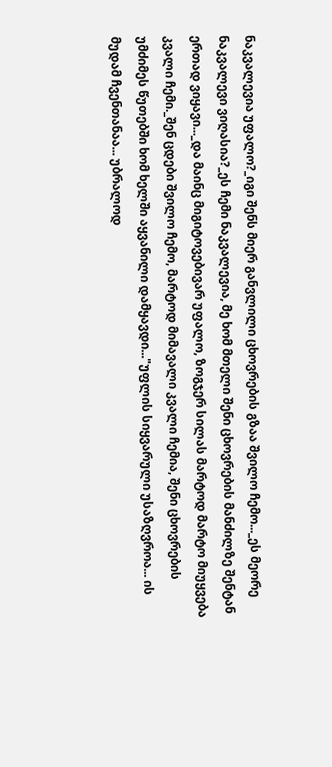ნაკვალევია უფალო?_იგი შენს მიერ განვლილი ცხოვრების გზაა შვილო ჩემო..._ეს მეორე ნაკვალევი ვიღასია?_ეს ჩემი ნაკვალევია, მე ხომ მთელი შენი ცხოვრების მანძილზე შენტან ერთად ვიყავი..._და მაინც მიგიტოვებივარ უფალო, ზოგჯერ სილას მარტოდ მარტო მიუყვება კვალი ჩემი._შენ ცდები შვილო ჩემო, მარტოდ მიმავალი კვალი ჩემია, შენი ცხოვრების უმძიმეს წუთებში ხომ ხელში აყვანილი დამყავდი..."უფლის სიყვარული უსაზღვროა... ის მუდამ ჩვენთანაა... უბრალოდ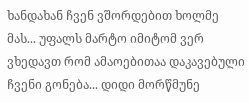ხანდახან ჩვენ ვშორდებით ხოლმე მას... უფალს მარტო იმიტომ ვერ ვხედავთ რომ ამაოებითაა დაკავებული ჩვენი გონება... დიდი მორწმუნე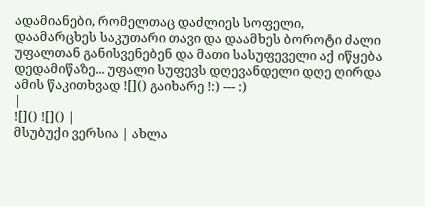ადამიანები, რომელთაც დაძლიეს სოფელი, დაამარცხეს საკუთარი თავი და დაამხეს ბოროტი ძალი უფალთან განისვენებენ და მათი სასუფეველი აქ იწყება დედამიწაზე... უფალი სუფევს დღევანდელი დღე ღირდა ამის წაკითხვად ![]() გაიხარე !:) --- :)
|
![]() ![]() |
მსუბუქი ვერსია | ახლა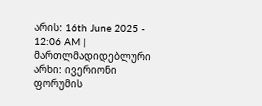არის: 16th June 2025 - 12:06 AM |
მართლმადიდებლური არხი: ივერიონი
ფორუმის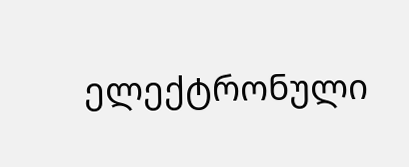ელექტრონული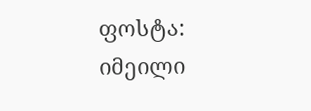ფოსტა: იმეილი